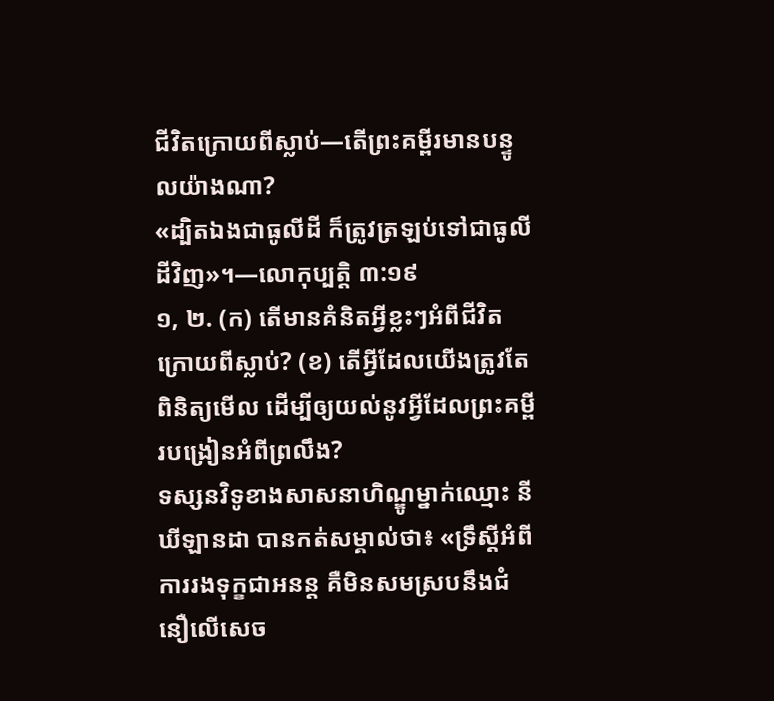ជីវិតក្រោយពីស្លាប់—តើព្រះគម្ពីរមានបន្ទូលយ៉ាងណា?
«ដ្បិតឯងជាធូលីដី ក៏ត្រូវត្រឡប់ទៅជាធូលីដីវិញ»។—លោកុប្បត្តិ ៣:១៩
១, ២. (ក) តើមានគំនិតអ្វីខ្លះៗអំពីជីវិតក្រោយពីស្លាប់? (ខ) តើអ្វីដែលយើងត្រូវតែពិនិត្យមើល ដើម្បីឲ្យយល់នូវអ្វីដែលព្រះគម្ពីរបង្រៀនអំពីព្រលឹង?
ទស្សនវិទូខាងសាសនាហិណ្ឌូម្នាក់ឈ្មោះ នីឃីឡានដា បានកត់សម្គាល់ថា៖ «ទ្រឹស្តីអំពីការរងទុក្ខជាអនន្ត គឺមិនសមស្របនឹងជំនឿលើសេច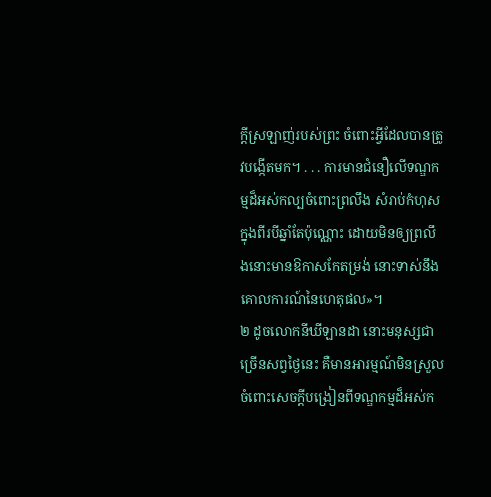ក្ដីស្រឡាញ់របស់ព្រះ ចំពោះអ្វីដែលបានត្រូវបង្កើតមក។ . . . ការមានជំនឿលើទណ្ឌកម្មដ៏អស់កល្បចំពោះព្រលឹង សំរាប់កំហុសក្នុងពីរបីឆ្នាំតែប៉ុណ្ណោះ ដោយមិនឲ្យព្រលឹងនោះមានឱកាសកែតម្រង់ នោះទាស់នឹងគោលការណ៍នៃហេតុផល»។
២ ដូចលោកនីឃីឡានដា នោះមនុស្សជាច្រើនសព្វថ្ងៃនេះ គឺមានអារម្មណ៍មិនស្រួល ចំពោះសេចក្ដីបង្រៀនពីទណ្ឌកម្មដ៏អស់ក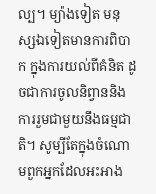ល្ប។ ម្យ៉ាងទៀត មនុស្សឯទៀតមានការពិបាក ក្នុងការយល់ពីគំនិត ដូចជាការចូលនិព្វាននិងការរួមជាមួយនឹងធម្មជាតិ។ សូម្បីតែក្នុងចំណោមពួកអ្នកដែលអះអាង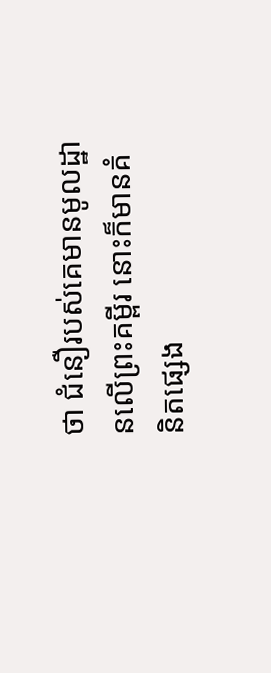ថា ជំនឿរបស់គេមានមូលដ្ឋានលើព្រះគម្ពីរ នោះក៏មានគំនិតផ្សេង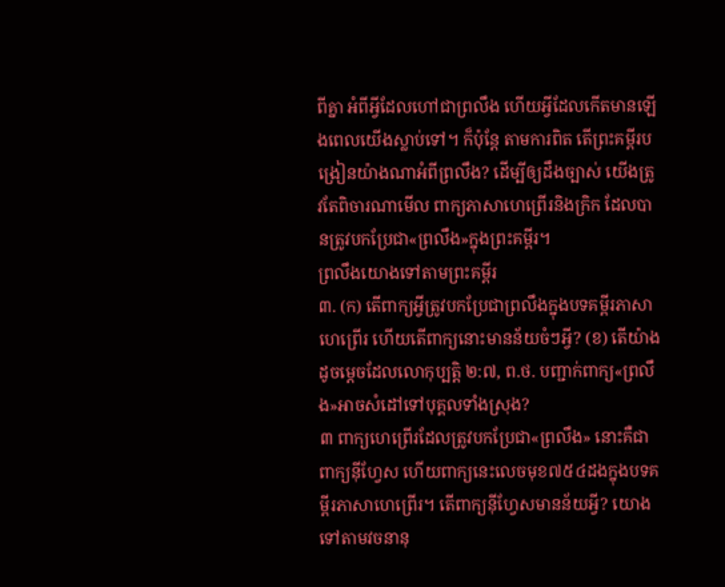ពីគ្នា អំពីអ្វីដែលហៅជាព្រលឹង ហើយអ្វីដែលកើតមានឡើងពេលយើងស្លាប់ទៅ។ ក៏ប៉ុន្តែ តាមការពិត តើព្រះគម្ពីរបង្រៀនយ៉ាងណាអំពីព្រលឹង? ដើម្បីឲ្យដឹងច្បាស់ យើងត្រូវតែពិចារណាមើល ពាក្យភាសាហេព្រើរនិងក្រិក ដែលបានត្រូវបកប្រែជា«ព្រលឹង»ក្នុងព្រះគម្ពីរ។
ព្រលឹងយោងទៅតាមព្រះគម្ពីរ
៣. (ក) តើពាក្យអ្វីត្រូវបកប្រែជាព្រលឹងក្នុងបទគម្ពីរភាសាហេព្រើរ ហើយតើពាក្យនោះមានន័យចំៗអ្វី? (ខ) តើយ៉ាងដូចម្ដេចដែលលោកុប្បត្តិ ២:៧, ព.ថ. បញ្ជាក់ពាក្យ«ព្រលឹង»អាចសំដៅទៅបុគ្គលទាំងស្រុង?
៣ ពាក្យហេព្រើរដែលត្រូវបកប្រែជា«ព្រលឹង» នោះគឺជាពាក្យន៉ីហ្វែស ហើយពាក្យនេះលេចមុខ៧៥៤ដងក្នុងបទគម្ពីរភាសាហេព្រើរ។ តើពាក្យន៉ីហ្វែសមានន័យអ្វី? យោងទៅតាមវចនានុ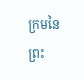ក្រមនៃព្រះ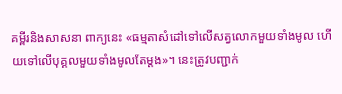គម្ពីរនិងសាសនា ពាក្យនេះ «ធម្មតាសំដៅទៅលើសត្វលោកមួយទាំងមូល ហើយទៅលើបុគ្គលមួយទាំងមូលតែម្ដង»។ នេះត្រូវបញ្ជាក់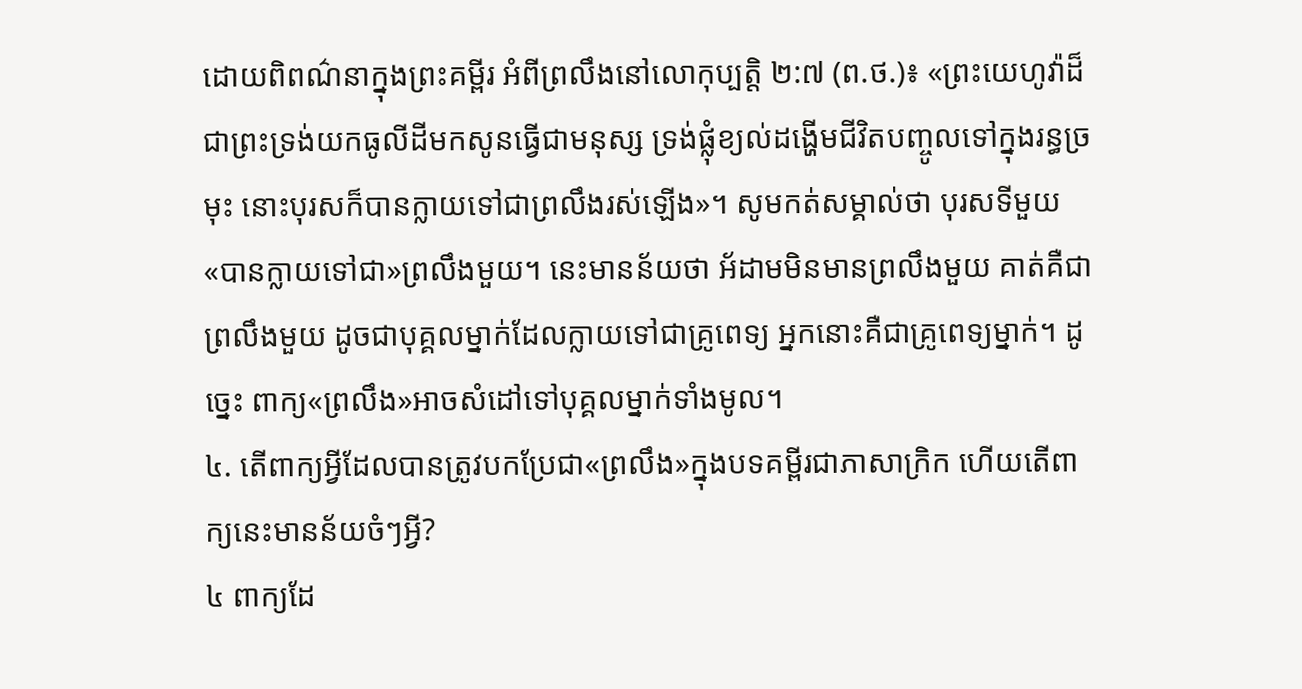ដោយពិពណ៌នាក្នុងព្រះគម្ពីរ អំពីព្រលឹងនៅលោកុប្បត្តិ ២:៧ (ព.ថ.)៖ «ព្រះយេហូវ៉ាដ៏ជាព្រះទ្រង់យកធូលីដីមកសូនធ្វើជាមនុស្ស ទ្រង់ផ្លុំខ្យល់ដង្ហើមជីវិតបញ្ចូលទៅក្នុងរន្ធច្រមុះ នោះបុរសក៏បានក្លាយទៅជាព្រលឹងរស់ឡើង»។ សូមកត់សម្គាល់ថា បុរសទីមួយ«បានក្លាយទៅជា»ព្រលឹងមួយ។ នេះមានន័យថា អ័ដាមមិនមានព្រលឹងមួយ គាត់គឺជាព្រលឹងមួយ ដូចជាបុគ្គលម្នាក់ដែលក្លាយទៅជាគ្រូពេទ្យ អ្នកនោះគឺជាគ្រូពេទ្យម្នាក់។ ដូច្នេះ ពាក្យ«ព្រលឹង»អាចសំដៅទៅបុគ្គលម្នាក់ទាំងមូល។
៤. តើពាក្យអ្វីដែលបានត្រូវបកប្រែជា«ព្រលឹង»ក្នុងបទគម្ពីរជាភាសាក្រិក ហើយតើពាក្យនេះមានន័យចំៗអ្វី?
៤ ពាក្យដែ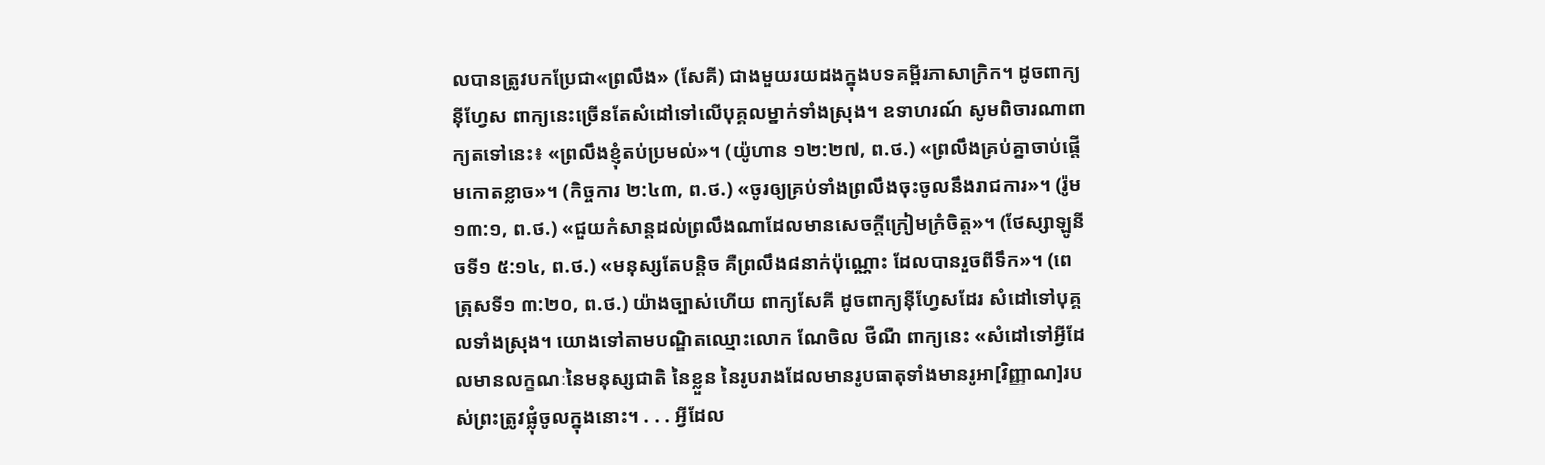លបានត្រូវបកប្រែជា«ព្រលឹង» (សែគី) ជាងមួយរយដងក្នុងបទគម្ពីរភាសាក្រិក។ ដូចពាក្យន៉ីហ្វែស ពាក្យនេះច្រើនតែសំដៅទៅលើបុគ្គលម្នាក់ទាំងស្រុង។ ឧទាហរណ៍ សូមពិចារណាពាក្យតទៅនេះ៖ «ព្រលឹងខ្ញុំតប់ប្រមល់»។ (យ៉ូហាន ១២:២៧, ព.ថ.) «ព្រលឹងគ្រប់គ្នាចាប់ផ្ដើមកោតខ្លាច»។ (កិច្ចការ ២:៤៣, ព.ថ.) «ចូរឲ្យគ្រប់ទាំងព្រលឹងចុះចូលនឹងរាជការ»។ (រ៉ូម ១៣:១, ព.ថ.) «ជួយកំសាន្តដល់ព្រលឹងណាដែលមានសេចក្ដីក្រៀមក្រំចិត្ត»។ (ថែស្សាឡូនីចទី១ ៥:១៤, ព.ថ.) «មនុស្សតែបន្ដិច គឺព្រលឹង៨នាក់ប៉ុណ្ណោះ ដែលបានរួចពីទឹក»។ (ពេត្រុសទី១ ៣:២០, ព.ថ.) យ៉ាងច្បាស់ហើយ ពាក្យសែគី ដូចពាក្យន៉ីហ្វែសដែរ សំដៅទៅបុគ្គលទាំងស្រុង។ យោងទៅតាមបណ្ឌិតឈ្មោះលោក ណែចិល ថឺណឺ ពាក្យនេះ «សំដៅទៅអ្វីដែលមានលក្ខណៈនៃមនុស្សជាតិ នៃខ្លួន នៃរូបរាងដែលមានរូបធាតុទាំងមានរូអា[វិញ្ញាណ]របស់ព្រះត្រូវផ្លុំចូលក្នុងនោះ។ . . . អ្វីដែល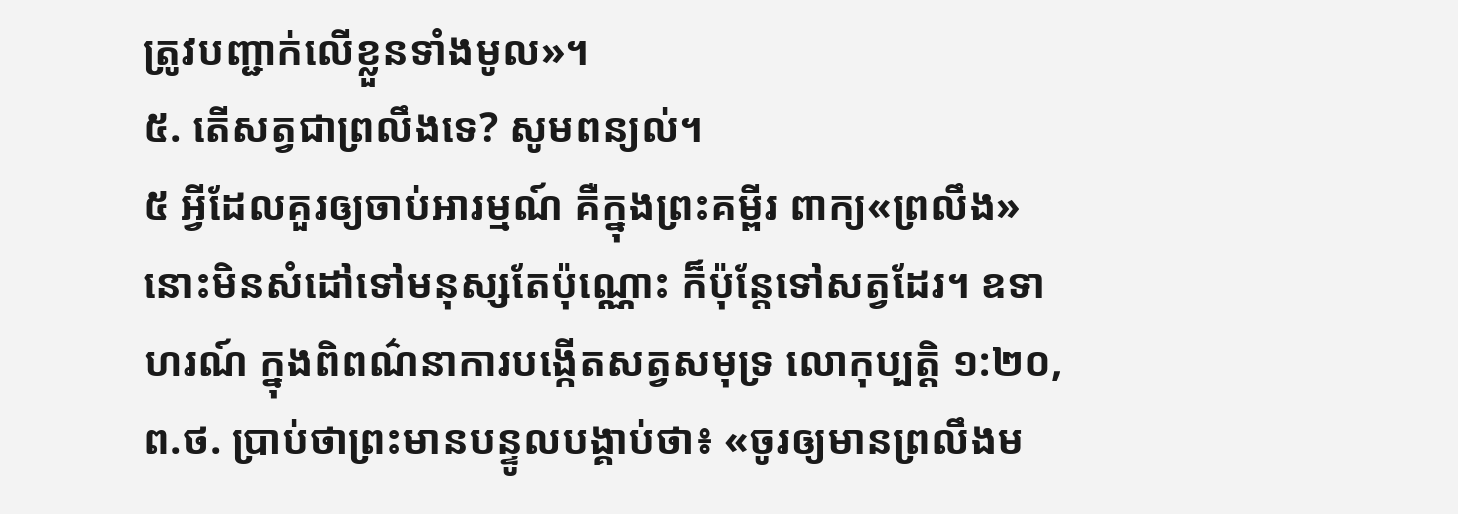ត្រូវបញ្ជាក់លើខ្លួនទាំងមូល»។
៥. តើសត្វជាព្រលឹងទេ? សូមពន្យល់។
៥ អ្វីដែលគួរឲ្យចាប់អារម្មណ៍ គឺក្នុងព្រះគម្ពីរ ពាក្យ«ព្រលឹង» នោះមិនសំដៅទៅមនុស្សតែប៉ុណ្ណោះ ក៏ប៉ុន្តែទៅសត្វដែរ។ ឧទាហរណ៍ ក្នុងពិពណ៌នាការបង្កើតសត្វសមុទ្រ លោកុប្បត្តិ ១:២០, ព.ថ. ប្រាប់ថាព្រះមានបន្ទូលបង្គាប់ថា៖ «ចូរឲ្យមានព្រលឹងម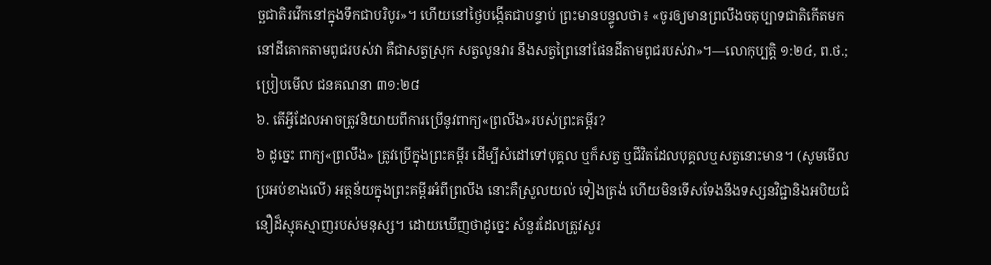ច្ឆជាតិរវើកនៅក្នុងទឹកជាបរិបូរ»។ ហើយនៅថ្ងៃបង្កើតជាបន្ទាប់ ព្រះមានបន្ទូលថា៖ «ចូរឲ្យមានព្រលឹងចតុប្បាទជាតិកើតមកនៅដីគោកតាមពូជរបស់វា គឺជាសត្វស្រុក សត្វលូនវារ នឹងសត្វព្រៃនៅផែនដីតាមពូជរបស់វា»។—លោកុប្បត្តិ ១:២៤, ព.ថ.; ប្រៀបមើល ជនគណនា ៣១:២៨
៦. តើអ្វីដែលអាចត្រូវនិយាយពីការប្រើនូវពាក្យ«ព្រលឹង»របស់ព្រះគម្ពីរ?
៦ ដូច្នេះ ពាក្យ«ព្រលឹង» ត្រូវប្រើក្នុងព្រះគម្ពីរ ដើម្បីសំដៅទៅបុគ្គល ឬក៏សត្វ ឬជីវិតដែលបុគ្គលឬសត្វនោះមាន។ (សូមមើលប្រអប់ខាងលើ) អត្ថន័យក្នុងព្រះគម្ពីរអំពីព្រលឹង នោះគឺស្រួលយល់ ទៀងត្រង់ ហើយមិនទើសទែងនឹងទស្សនវិជ្ជានិងអបិយជំនឿដ៏ស្មុគស្មាញរបស់មនុស្ស។ ដោយឃើញថាដូច្នេះ សំនួរដែលត្រូវសួរ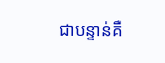ជាបន្ទាន់គឺ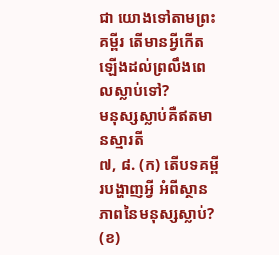ជា យោងទៅតាមព្រះគម្ពីរ តើមានអ្វីកើតឡើងដល់ព្រលឹងពេលស្លាប់ទៅ?
មនុស្សស្លាប់គឺឥតមានស្មារតី
៧, ៨. (ក) តើបទគម្ពីរបង្ហាញអ្វី អំពីស្ថានភាពនៃមនុស្សស្លាប់? (ខ)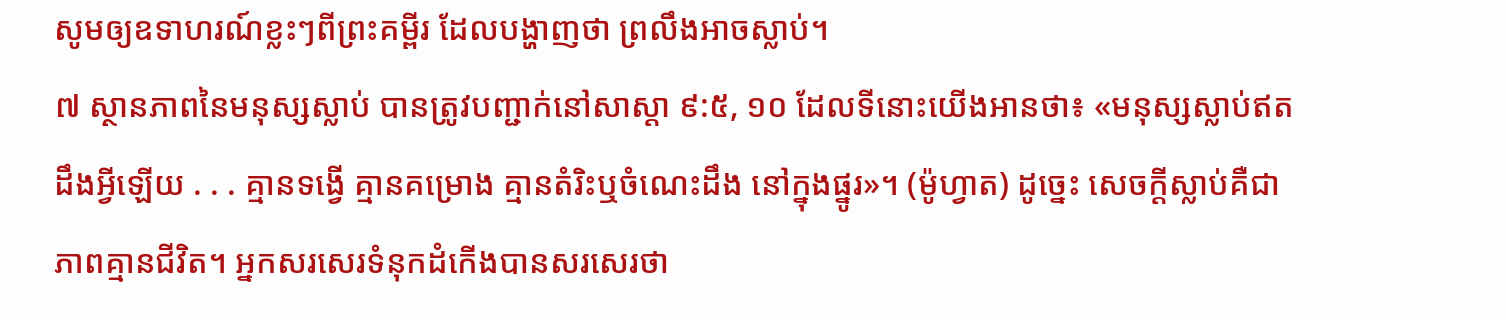សូមឲ្យឧទាហរណ៍ខ្លះៗពីព្រះគម្ពីរ ដែលបង្ហាញថា ព្រលឹងអាចស្លាប់។
៧ ស្ថានភាពនៃមនុស្សស្លាប់ បានត្រូវបញ្ជាក់នៅសាស្ដា ៩:៥, ១០ ដែលទីនោះយើងអានថា៖ «មនុស្សស្លាប់ឥតដឹងអ្វីឡើយ . . . គ្មានទង្វើ គ្មានគម្រោង គ្មានតំរិះឬចំណេះដឹង នៅក្នុងផ្នូរ»។ (ម៉ូហ្វាត) ដូច្នេះ សេចក្ដីស្លាប់គឺជាភាពគ្មានជីវិត។ អ្នកសរសេរទំនុកដំកើងបានសរសេរថា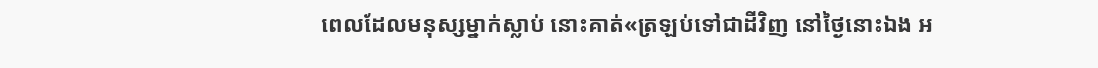ពេលដែលមនុស្សម្នាក់ស្លាប់ នោះគាត់«ត្រឡប់ទៅជាដីវិញ នៅថ្ងៃនោះឯង អ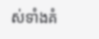ស់ទាំងគំ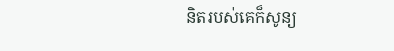និតរបស់គេក៏សូន្យ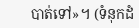បាត់ទៅ»។ (ទំនុកដំ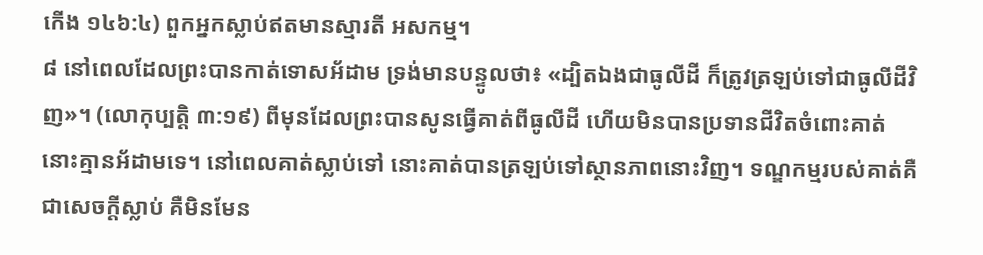កើង ១៤៦:៤) ពួកអ្នកស្លាប់ឥតមានស្មារតី អសកម្ម។
៨ នៅពេលដែលព្រះបានកាត់ទោសអ័ដាម ទ្រង់មានបន្ទូលថា៖ «ដ្បិតឯងជាធូលីដី ក៏ត្រូវត្រឡប់ទៅជាធូលីដីវិញ»។ (លោកុប្បត្តិ ៣:១៩) ពីមុនដែលព្រះបានសូនធ្វើគាត់ពីធូលីដី ហើយមិនបានប្រទានជីវិតចំពោះគាត់ នោះគ្មានអ័ដាមទេ។ នៅពេលគាត់ស្លាប់ទៅ នោះគាត់បានត្រឡប់ទៅស្ថានភាពនោះវិញ។ ទណ្ឌកម្មរបស់គាត់គឺជាសេចក្ដីស្លាប់ គឺមិនមែន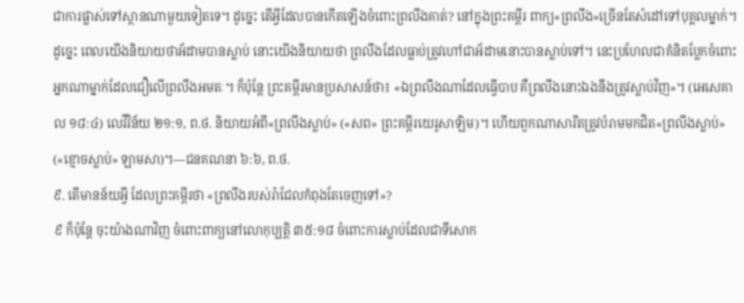ជាការផ្លាស់ទៅស្ថានណាមួយទៀតទេ។ ដូច្នេះ តើអ្វីដែលបានកើតឡើងចំពោះព្រលឹងគាត់? នៅក្នុងព្រះគម្ពីរ ពាក្យ«ព្រលឹង»ច្រើនតែសំដៅទៅបុគ្គលម្នាក់។ ដូច្នេះ ពេលយើងនិយាយថាអ័ដាមបានស្លាប់ នោះយើងនិយាយថា ព្រលឹងដែលធ្លាប់ត្រូវហៅជាអ័ដាមនោះបានស្លាប់ទៅ។ នេះប្រហែលជាគំនិតប្លែកចំពោះអ្នកណាម្នាក់ដែលជឿលើព្រលឹងអមតៈ។ ក៏ប៉ុន្តែ ព្រះគម្ពីរមានប្រសាសន៍ថា៖ «ឯព្រលឹងណាដែលធ្វើបាប គឺព្រលឹងនោះឯងនឹងត្រូវស្លាប់វិញ»។ (អេសេគាល ១៨:៤) លេវីវិន័យ ២១:១, ព.ថ. និយាយអំពី«ព្រលឹងស្លាប់» («សព» ព្រះគម្ពីរយេរូសាឡិម)។ ហើយពួកណាសារីតត្រូវបំរាមមកជិត«ព្រលឹងស្លាប់» («ខ្មោចស្លាប់» ឡាមសា)។—ជនគណនា ៦:៦, ព.ថ.
៩. តើមានន័យអ្វី ដែលព្រះគម្ពីរថា «ព្រលឹងរបស់រ៉ាជែលកំពុងតែចេញទៅ»?
៩ ក៏ប៉ុន្តែ ចុះយ៉ាងណាវិញ ចំពោះពាក្យនៅលោកុប្បត្តិ ៣៥:១៨ ចំពោះការស្លាប់ដែលជាទីសោក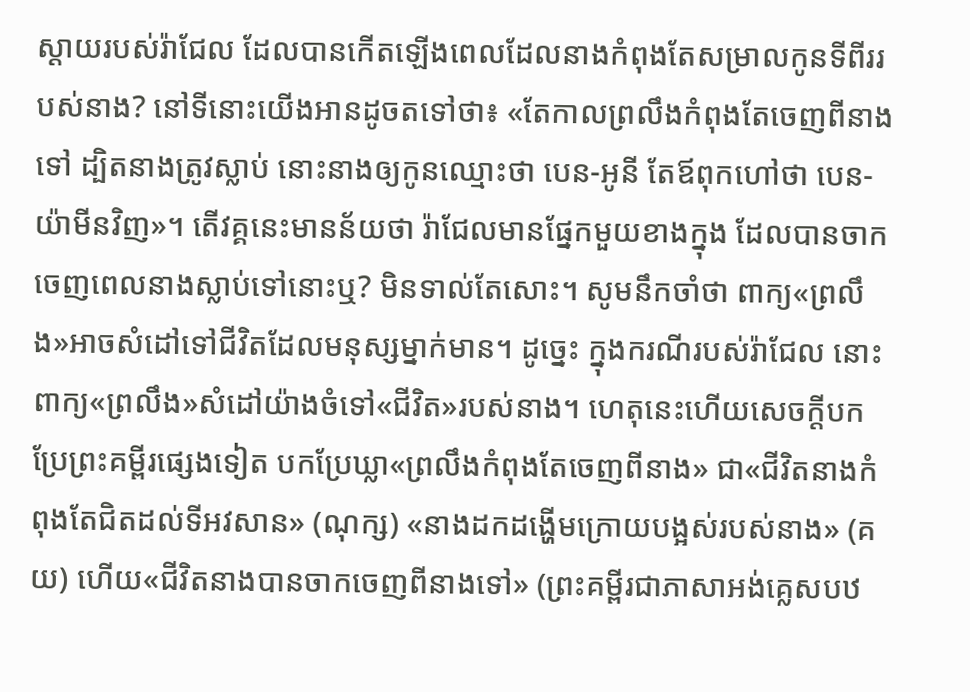ស្ដាយរបស់រ៉ាជែល ដែលបានកើតឡើងពេលដែលនាងកំពុងតែសម្រាលកូនទីពីររបស់នាង? នៅទីនោះយើងអានដូចតទៅថា៖ «តែកាលព្រលឹងកំពុងតែចេញពីនាងទៅ ដ្បិតនាងត្រូវស្លាប់ នោះនាងឲ្យកូនឈ្មោះថា បេន-អូនី តែឪពុកហៅថា បេន-យ៉ាមីនវិញ»។ តើវគ្គនេះមានន័យថា រ៉ាជែលមានផ្នែកមួយខាងក្នុង ដែលបានចាកចេញពេលនាងស្លាប់ទៅនោះឬ? មិនទាល់តែសោះ។ សូមនឹកចាំថា ពាក្យ«ព្រលឹង»អាចសំដៅទៅជីវិតដែលមនុស្សម្នាក់មាន។ ដូច្នេះ ក្នុងករណីរបស់រ៉ាជែល នោះពាក្យ«ព្រលឹង»សំដៅយ៉ាងចំទៅ«ជីវិត»របស់នាង។ ហេតុនេះហើយសេចក្ដីបកប្រែព្រះគម្ពីរផ្សេងទៀត បកប្រែឃ្លា«ព្រលឹងកំពុងតែចេញពីនាង» ជា«ជីវិតនាងកំពុងតែជិតដល់ទីអវសាន» (ណុក្ស) «នាងដកដង្ហើមក្រោយបង្អស់របស់នាង» (គយ) ហើយ«ជីវិតនាងបានចាកចេញពីនាងទៅ» (ព្រះគម្ពីរជាភាសាអង់គ្លេសបឋ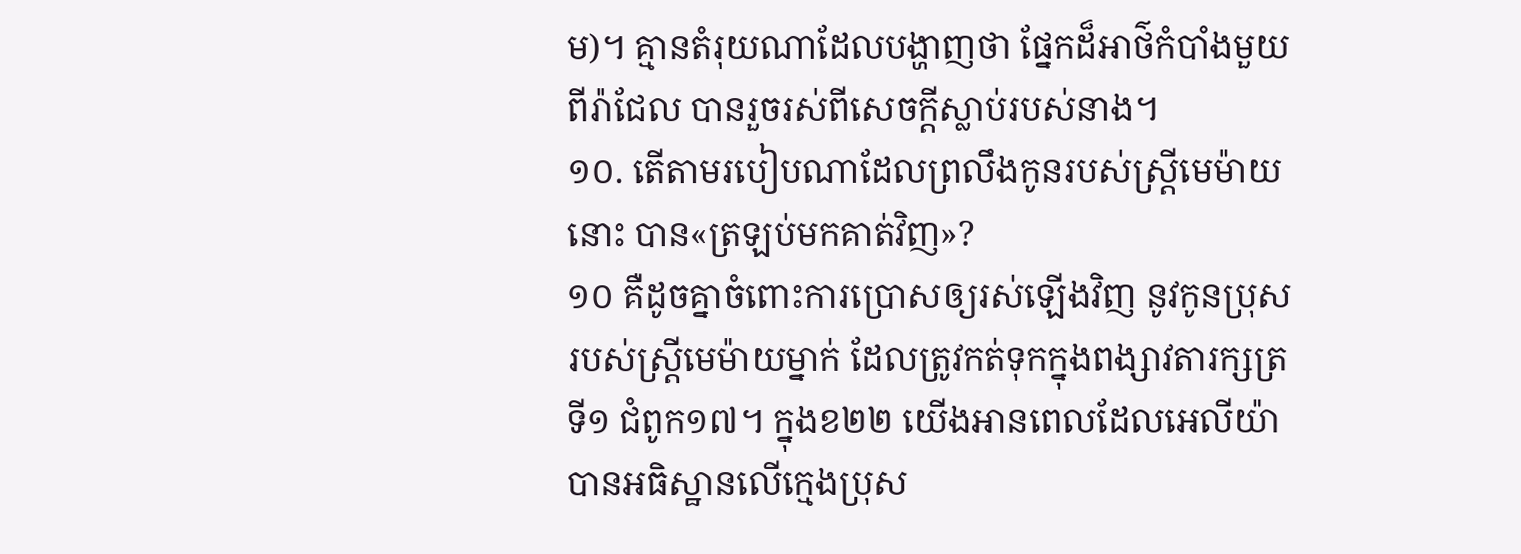ម)។ គ្មានតំរុយណាដែលបង្ហាញថា ផ្នែកដ៏អាថ៌កំបាំងមួយពីរ៉ាជែល បានរួចរស់ពីសេចក្ដីស្លាប់របស់នាង។
១០. តើតាមរបៀបណាដែលព្រលឹងកូនរបស់ស្ត្រីមេម៉ាយនោះ បាន«ត្រឡប់មកគាត់វិញ»?
១០ គឺដូចគ្នាចំពោះការប្រោសឲ្យរស់ឡើងវិញ នូវកូនប្រុសរបស់ស្ត្រីមេម៉ាយម្នាក់ ដែលត្រូវកត់ទុកក្នុងពង្សាវតារក្សត្រទី១ ជំពូក១៧។ ក្នុងខ២២ យើងអានពេលដែលអេលីយ៉ាបានអធិស្ឋានលើក្មេងប្រុស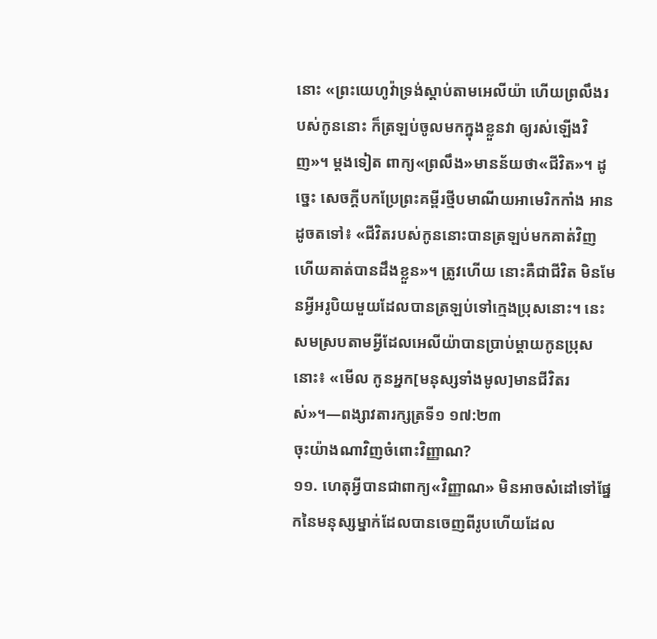នោះ «ព្រះយេហូវ៉ាទ្រង់ស្ដាប់តាមអេលីយ៉ា ហើយព្រលឹងរបស់កូននោះ ក៏ត្រឡប់ចូលមកក្នុងខ្លួនវា ឲ្យរស់ឡើងវិញ»។ ម្ដងទៀត ពាក្យ«ព្រលឹង»មានន័យថា«ជីវិត»។ ដូច្នេះ សេចក្ដីបកប្រែព្រះគម្ពីរថ្មីបមាណីយអាមេរិកកាំង អានដូចតទៅ៖ «ជីវិតរបស់កូននោះបានត្រឡប់មកគាត់វិញ ហើយគាត់បានដឹងខ្លួន»។ ត្រូវហើយ នោះគឺជាជីវិត មិនមែនអ្វីអរូបិយមួយដែលបានត្រឡប់ទៅក្មេងប្រុសនោះ។ នេះសមស្របតាមអ្វីដែលអេលីយ៉ាបានប្រាប់ម្ដាយកូនប្រុសនោះ៖ «មើល កូនអ្នក[មនុស្សទាំងមូល]មានជីវិតរស់»។—ពង្សាវតារក្សត្រទី១ ១៧:២៣
ចុះយ៉ាងណាវិញចំពោះវិញ្ញាណ?
១១. ហេតុអ្វីបានជាពាក្យ«វិញ្ញាណ» មិនអាចសំដៅទៅផ្នែកនៃមនុស្សម្នាក់ដែលបានចេញពីរូបហើយដែល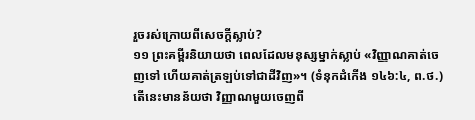រួចរស់ក្រោយពីសេចក្ដីស្លាប់?
១១ ព្រះគម្ពីរនិយាយថា ពេលដែលមនុស្សម្នាក់ស្លាប់ «វិញ្ញាណគាត់ចេញទៅ ហើយគាត់ត្រឡប់ទៅជាដីវិញ»។ (ទំនុកដំកើង ១៤៦:៤, ព.ថ.) តើនេះមានន័យថា វិញ្ញាណមួយចេញពី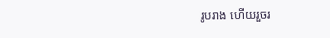រូបរាង ហើយរួចរ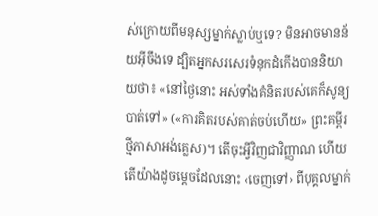ស់ក្រោយពីមនុស្សម្នាក់ស្លាប់ឬទេ? មិនអាចមានន័យអ៊ីចឹងទេ ដ្បិតអ្នកសរសេរទំនុកដំកើងបាននិយាយថា៖ «នៅថ្ងៃនោះ អស់ទាំងគំនិតរបស់គេក៏សូន្យបាត់ទៅ» («ការគិតរបស់គាត់ចប់ហើយ» ព្រះគម្ពីរថ្មីភាសាអង់គ្លេស)។ តើចុះអ្វីវិញជាវិញ្ញាណ ហើយតើយ៉ាងដូចម្ដេចដែលនោះ ‹ចេញទៅ› ពីបុគ្គលម្នាក់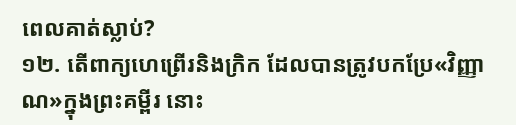ពេលគាត់ស្លាប់?
១២. តើពាក្យហេព្រើរនិងក្រិក ដែលបានត្រូវបកប្រែ«វិញ្ញាណ»ក្នុងព្រះគម្ពីរ នោះ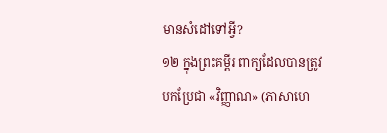មានសំដៅទៅអ្វី?
១២ ក្នុងព្រះគម្ពីរ ពាក្យដែលបានត្រូវបកប្រែជា «វិញ្ញាណ» (ភាសាហេ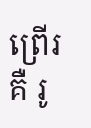ព្រើរគឺ រូ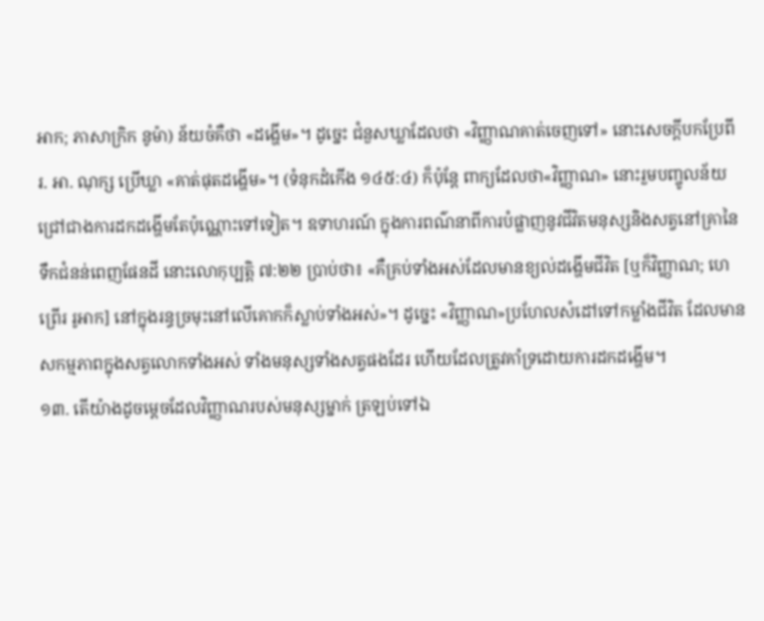អាក; ភាសាក្រិក នូម៉ា) ន័យចំគឺថា «ដង្ហើម»។ ដូច្នេះ ជំនួសឃ្លាដែលថា «វិញ្ញាណគាត់ចេញទៅ» នោះសេចក្ដីបកប្រែពី រ. អា. ណុក្ស ប្រើឃ្លា «គាត់ផុតដង្ហើម»។ (ទំនុកដំកើង ១៤៥:៤) ក៏ប៉ុន្តែ ពាក្យដែលថា«វិញ្ញាណ» នោះរួមបញ្ចូលន័យជ្រៅជាងការដកដង្ហើមតែប៉ុណ្ណោះទៅទៀត។ ឧទាហរណ៍ ក្នុងការពណ៌នាពីការបំផ្លាញនូវជីវិតមនុស្សនិងសត្វនៅគ្រានៃទឹកជំនន់ពេញផែនដី នោះលោកុប្បត្តិ ៧:២២ ប្រាប់ថា៖ «គឺគ្រប់ទាំងអស់ដែលមានខ្យល់ដង្ហើមជីវិត [ឬក៏វិញ្ញាណ; ហេព្រើរ រូអាក] នៅក្នុងរន្ធច្រមុះនៅលើគោកក៏ស្លាប់ទាំងអស់»។ ដូច្នេះ «វិញ្ញាណ»ប្រហែលសំដៅទៅកម្លាំងជីវិត ដែលមានសកម្មភាពក្នុងសត្វលោកទាំងអស់ ទាំងមនុស្សទាំងសត្វផងដែរ ហើយដែលត្រូវគាំទ្រដោយការដកដង្ហើម។
១៣. តើយ៉ាងដូចម្ដេចដែលវិញ្ញាណរបស់មនុស្សម្នាក់ ត្រឡប់ទៅឯ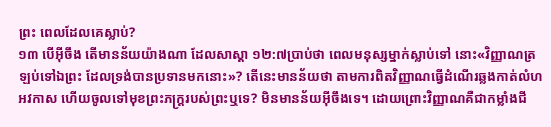ព្រះ ពេលដែលគេស្លាប់?
១៣ បើអ៊ីចឹង តើមានន័យយ៉ាងណា ដែលសាស្ដា ១២:៧ប្រាប់ថា ពេលមនុស្សម្នាក់ស្លាប់ទៅ នោះ«វិញ្ញាណត្រឡប់ទៅឯព្រះ ដែលទ្រង់បានប្រទានមកនោះ»? តើនេះមានន័យថា តាមការពិតវិញ្ញាណធ្វើដំណើរឆ្លងកាត់លំហអវកាស ហើយចូលទៅមុខព្រះភក្ដ្ររបស់ព្រះឬទេ? មិនមានន័យអ៊ីចឹងទេ។ ដោយព្រោះវិញ្ញាណគឺជាកម្លាំងជី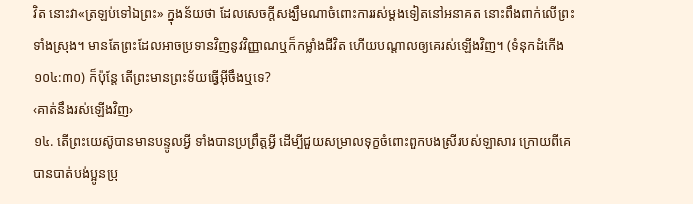វិត នោះវា«ត្រឡប់ទៅឯព្រះ» ក្នុងន័យថា ដែលសេចក្ដីសង្ឃឹមណាចំពោះការរស់ម្ដងទៀតនៅអនាគត នោះពឹងពាក់លើព្រះទាំងស្រុង។ មានតែព្រះដែលអាចប្រទានវិញនូវវិញ្ញាណឬក៏កម្លាំងជីវិត ហើយបណ្ដាលឲ្យគេរស់ឡើងវិញ។ (ទំនុកដំកើង ១០៤:៣០) ក៏ប៉ុន្តែ តើព្រះមានព្រះទ័យធ្វើអ៊ីចឹងឬទេ?
‹គាត់នឹងរស់ឡើងវិញ›
១៤. តើព្រះយេស៊ូបានមានបន្ទូលអ្វី ទាំងបានប្រព្រឹត្តអ្វី ដើម្បីជួយសម្រាលទុក្ខចំពោះពួកបងស្រីរបស់ឡាសារ ក្រោយពីគេបានបាត់បង់ប្អូនប្រុ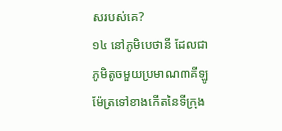សរបស់គេ?
១៤ នៅភូមិបេថានី ដែលជាភូមិតូចមួយប្រមាណ៣គីឡូម៉ែត្រទៅខាងកើតនៃទីក្រុង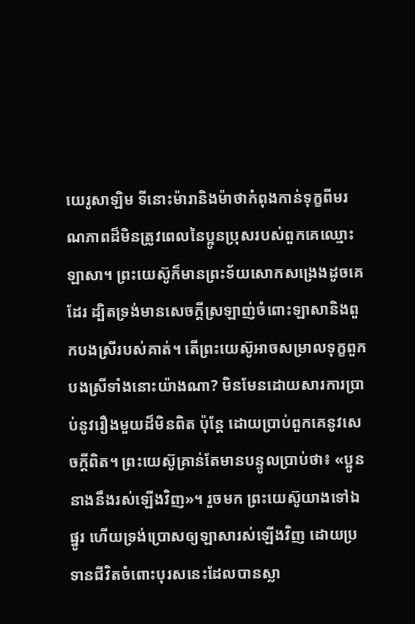យេរូសាឡិម ទីនោះម៉ារានិងម៉ាថាកំពុងកាន់ទុក្ខពីមរណភាពដ៏មិនត្រូវពេលនៃប្អូនប្រុសរបស់ពួកគេឈ្មោះឡាសា។ ព្រះយេស៊ូក៏មានព្រះទ័យសោកសង្រេងដូចគេដែរ ដ្បិតទ្រង់មានសេចក្ដីស្រឡាញ់ចំពោះឡាសានិងពួកបងស្រីរបស់គាត់។ តើព្រះយេស៊ូអាចសម្រាលទុក្ខពួកបងស្រីទាំងនោះយ៉ាងណា? មិនមែនដោយសារការប្រាប់នូវរឿងមួយដ៏មិនពិត ប៉ុន្តែ ដោយប្រាប់ពួកគេនូវសេចក្ដីពិត។ ព្រះយេស៊ូគ្រាន់តែមានបន្ទូលប្រាប់ថា៖ «ប្អូននាងនឹងរស់ឡើងវិញ»។ រួចមក ព្រះយេស៊ូយាងទៅឯផ្នូរ ហើយទ្រង់ប្រោសឲ្យឡាសារស់ឡើងវិញ ដោយប្រទានជីវិតចំពោះបុរសនេះដែលបានស្លា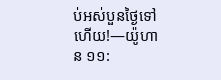ប់អស់បួនថ្ងៃទៅហើយ!—យ៉ូហាន ១១: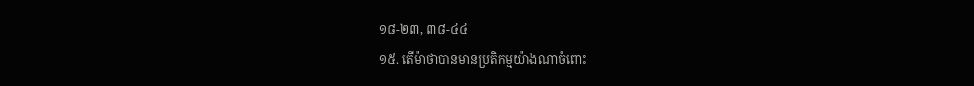១៨-២៣, ៣៨-៤៤
១៥. តើម៉ាថាបានមានប្រតិកម្មយ៉ាងណាចំពោះ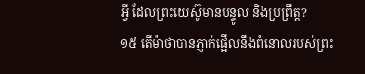អ្វី ដែលព្រះយេស៊ូមានបន្ទូល និងប្រព្រឹត្ត?
១៥ តើម៉ាថាបានភ្ញាក់ផ្អើលនឹងពំនោលរបស់ព្រះ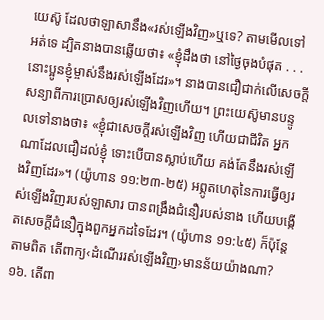យេស៊ូ ដែលថាឡាសានឹង«រស់ឡើងវិញ»ឬទេ? តាមមើលទៅ អត់ទេ ដ្បិតនាងបានឆ្លើយថា៖ «ខ្ញុំដឹងថា នៅថ្ងៃចុងបំផុត . . . នោះប្អូនខ្ញុំម្ចាស់នឹងរស់ឡើងដែរ»។ នាងបានជឿជាក់លើសេចក្ដីសន្យាពីការប្រោសឲ្យរស់ឡើងវិញហើយ។ ព្រះយេស៊ូមានបន្ទូលទៅនាងថា៖ «ខ្ញុំជាសេចក្ដីរស់ឡើងវិញ ហើយជាជីវិត អ្នកណាដែលជឿដល់ខ្ញុំ ទោះបើបានស្លាប់ហើយ គង់តែនឹងរស់ឡើងវិញដែរ»។ (យ៉ូហាន ១១:២៣-២៥) អព្ភូតហេតុនៃការធ្វើឲ្យរស់ឡើងវិញរបស់ឡាសារ បានពង្រឹងជំនឿរបស់នាង ហើយបង្កើតសេចក្ដីជំនឿក្នុងពួកអ្នកដទៃដែរ។ (យ៉ូហាន ១១:៤៥) ក៏ប៉ុន្តែ តាមពិត តើពាក្យ‹ដំណើររស់ឡើងវិញ›មានន័យយ៉ាងណា?
១៦. តើពា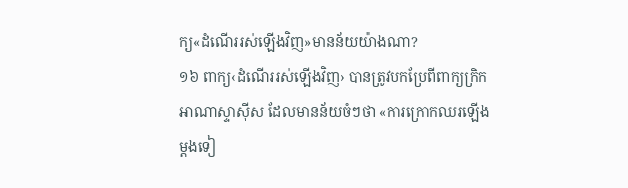ក្យ«ដំណើររស់ឡើងវិញ»មានន័យយ៉ាងណា?
១៦ ពាក្យ‹ដំណើររស់ឡើងវិញ› បានត្រូវបកប្រែពីពាក្យក្រិក អាណាស្ទាស៊ីស ដែលមានន័យចំៗថា «ការក្រោកឈរឡើងម្ដងទៀ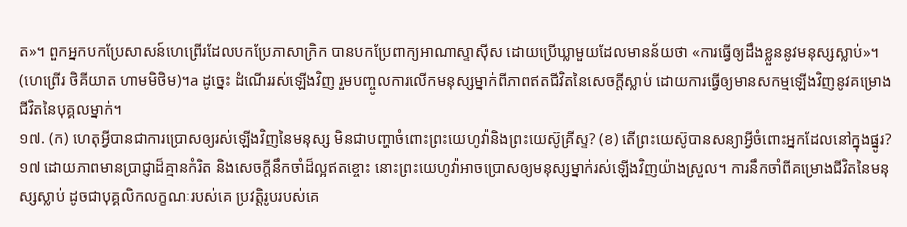ត»។ ពួកអ្នកបកប្រែសាសន៍ហេព្រើរដែលបកប្រែភាសាក្រិក បានបកប្រែពាក្យអាណាស្ទាស៊ីស ដោយប្រើឃ្លាមួយដែលមានន័យថា «ការធ្វើឲ្យដឹងខ្លួននូវមនុស្សស្លាប់»។ (ហេព្រើរ ថិគីយាត ហាមមិថិម)។a ដូច្នេះ ដំណើររស់ឡើងវិញ រួមបញ្ចូលការលើកមនុស្សម្នាក់ពីភាពឥតជីវិតនៃសេចក្ដីស្លាប់ ដោយការធ្វើឲ្យមានសកម្មឡើងវិញនូវគម្រោងជីវិតនៃបុគ្គលម្នាក់។
១៧. (ក) ហេតុអ្វីបានជាការប្រោសឲ្យរស់ឡើងវិញនៃមនុស្ស មិនជាបញ្ហាចំពោះព្រះយេហូវ៉ានិងព្រះយេស៊ូគ្រីស្ទ? (ខ) តើព្រះយេស៊ូបានសន្យាអ្វីចំពោះអ្នកដែលនៅក្នុងផ្នូរ?
១៧ ដោយភាពមានប្រាជ្ញាដ៏គ្មានកំរិត និងសេចក្ដីនឹកចាំដ៏ល្អឥតខ្ចោះ នោះព្រះយេហូវ៉ាអាចប្រោសឲ្យមនុស្សម្នាក់រស់ឡើងវិញយ៉ាងស្រួល។ ការនឹកចាំពីគម្រោងជីវិតនៃមនុស្សស្លាប់ ដូចជាបុគ្គលិកលក្ខណៈរបស់គេ ប្រវត្ដិរូបរបស់គេ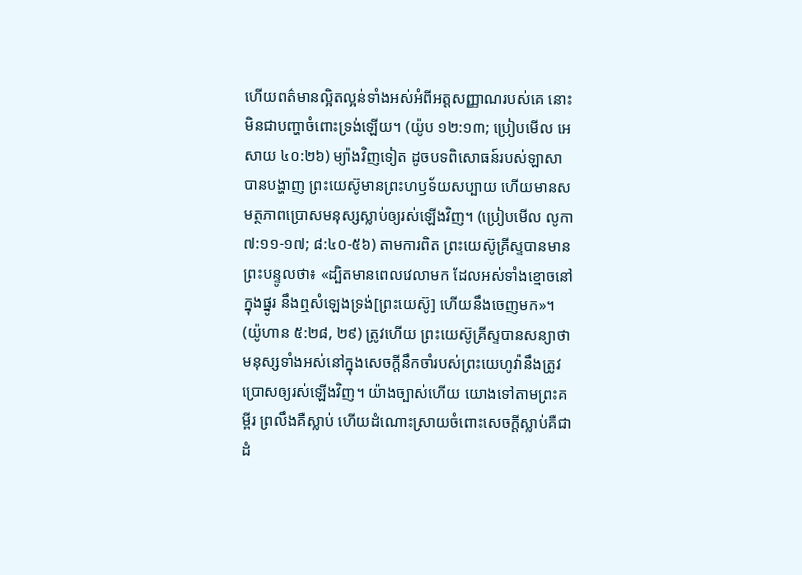ហើយពត៌មានល្អិតល្អន់ទាំងអស់អំពីអត្តសញ្ញាណរបស់គេ នោះមិនជាបញ្ហាចំពោះទ្រង់ឡើយ។ (យ៉ូប ១២:១៣; ប្រៀបមើល អេសាយ ៤០:២៦) ម្យ៉ាងវិញទៀត ដូចបទពិសោធន៍របស់ឡាសាបានបង្ហាញ ព្រះយេស៊ូមានព្រះហឫទ័យសប្បាយ ហើយមានសមត្ថភាពប្រោសមនុស្សស្លាប់ឲ្យរស់ឡើងវិញ។ (ប្រៀបមើល លូកា ៧:១១-១៧; ៨:៤០-៥៦) តាមការពិត ព្រះយេស៊ូគ្រីស្ទបានមានព្រះបន្ទូលថា៖ «ដ្បិតមានពេលវេលាមក ដែលអស់ទាំងខ្មោចនៅក្នុងផ្នូរ នឹងឮសំឡេងទ្រង់[ព្រះយេស៊ូ] ហើយនឹងចេញមក»។ (យ៉ូហាន ៥:២៨, ២៩) ត្រូវហើយ ព្រះយេស៊ូគ្រីស្ទបានសន្យាថា មនុស្សទាំងអស់នៅក្នុងសេចក្ដីនឹកចាំរបស់ព្រះយេហូវ៉ានឹងត្រូវប្រោសឲ្យរស់ឡើងវិញ។ យ៉ាងច្បាស់ហើយ យោងទៅតាមព្រះគម្ពីរ ព្រលឹងគឺស្លាប់ ហើយដំណោះស្រាយចំពោះសេចក្ដីស្លាប់គឺជាដំ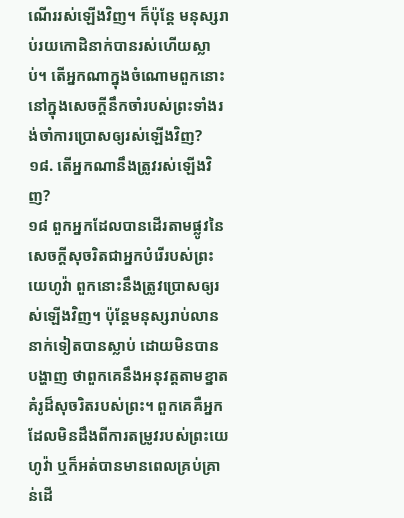ណើររស់ឡើងវិញ។ ក៏ប៉ុន្តែ មនុស្សរាប់រយកោដិនាក់បានរស់ហើយស្លាប់។ តើអ្នកណាក្នុងចំណោមពួកនោះ នៅក្នុងសេចក្ដីនឹកចាំរបស់ព្រះទាំងរង់ចាំការប្រោសឲ្យរស់ឡើងវិញ?
១៨. តើអ្នកណានឹងត្រូវរស់ឡើងវិញ?
១៨ ពួកអ្នកដែលបានដើរតាមផ្លូវនៃសេចក្ដីសុចរិតជាអ្នកបំរើរបស់ព្រះយេហូវ៉ា ពួកនោះនឹងត្រូវប្រោសឲ្យរស់ឡើងវិញ។ ប៉ុន្តែមនុស្សរាប់លាននាក់ទៀតបានស្លាប់ ដោយមិនបានបង្ហាញ ថាពួកគេនឹងអនុវត្តតាមខ្នាតគំរូដ៏សុចរិតរបស់ព្រះ។ ពួកគេគឺអ្នកដែលមិនដឹងពីការតម្រូវរបស់ព្រះយេហូវ៉ា ឬក៏អត់បានមានពេលគ្រប់គ្រាន់ដើ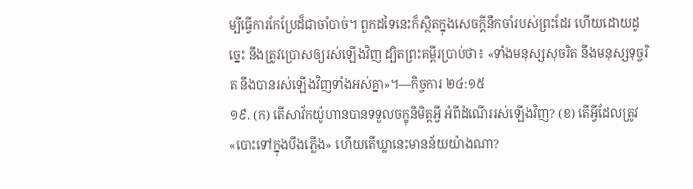ម្បីធ្វើការកែប្រែដ៏ជាចាំបាច់។ ពួកដទៃនេះក៏ស្ថិតក្នុងសេចក្ដីនឹកចាំរបស់ព្រះដែរ ហើយដោយដូច្នេះ នឹងត្រូវប្រោសឲ្យរស់ឡើងវិញ ដ្បិតព្រះគម្ពីរប្រាប់ថា៖ «ទាំងមនុស្សសុចរិត នឹងមនុស្សទុច្ចរិត នឹងបានរស់ឡើងវិញទាំងអស់គ្នា»។—កិច្ចការ ២៤:១៥
១៩. (ក) តើសាវ័កយ៉ូហានបានទទួលចក្ខុនិមិត្តអ្វី អំពីដំណើររស់ឡើងវិញ? (ខ) តើអ្វីដែលត្រូវ«បោះទៅក្នុងបឹងភ្លើង» ហើយតើឃ្លានេះមានន័យយ៉ាងណា?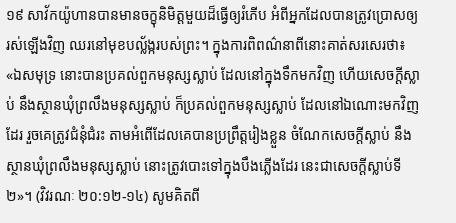១៩ សាវ័កយ៉ូហានបានមានចក្ខុនិមិត្តមួយដ៏ធ្វើឲ្យរំភើប អំពីអ្នកដែលបានត្រូវប្រោសឲ្យរស់ឡើងវិញ ឈរនៅមុខបល្ល័ង្ករបស់ព្រះ។ ក្នុងការពិពណ៌នាពីនោះគាត់សរសេរថា៖ «ឯសមុទ្រ នោះបានប្រគល់ពួកមនុស្សស្លាប់ ដែលនៅក្នុងទឹកមកវិញ ហើយសេចក្ដីស្លាប់ នឹងស្ថានឃុំព្រលឹងមនុស្សស្លាប់ ក៏ប្រគល់ពួកមនុស្សស្លាប់ ដែលនៅឯណោះមកវិញដែរ រួចគេត្រូវជំនុំជំរះ តាមអំពើដែលគេបានប្រព្រឹត្តរៀងខ្លួន ចំណែកសេចក្ដីស្លាប់ នឹងស្ថានឃុំព្រលឹងមនុស្សស្លាប់ នោះត្រូវបោះទៅក្នុងបឹងភ្លើងដែរ នេះជាសេចក្ដីស្លាប់ទី២»។ (វិវរណៈ ២០:១២-១៤) សូមគិតពី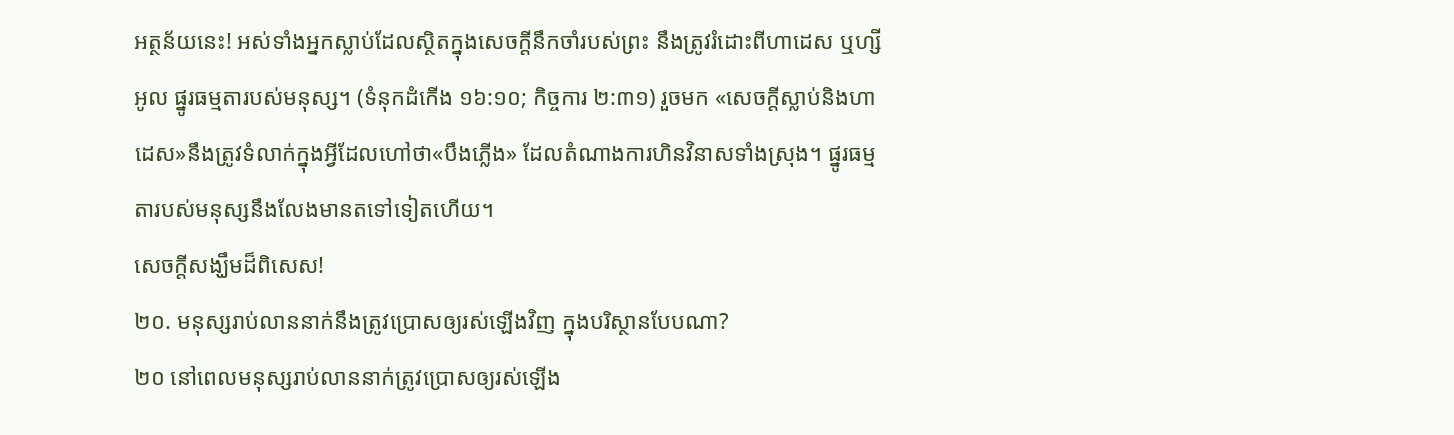អត្ថន័យនេះ! អស់ទាំងអ្នកស្លាប់ដែលស្ថិតក្នុងសេចក្ដីនឹកចាំរបស់ព្រះ នឹងត្រូវរំដោះពីហាដេស ឬហ្សីអូល ផ្នូរធម្មតារបស់មនុស្ស។ (ទំនុកដំកើង ១៦:១០; កិច្ចការ ២:៣១) រួចមក «សេចក្ដីស្លាប់និងហាដេស»នឹងត្រូវទំលាក់ក្នុងអ្វីដែលហៅថា«បឹងភ្លើង» ដែលតំណាងការហិនវិនាសទាំងស្រុង។ ផ្នូរធម្មតារបស់មនុស្សនឹងលែងមានតទៅទៀតហើយ។
សេចក្ដីសង្ឃឹមដ៏ពិសេស!
២០. មនុស្សរាប់លាននាក់នឹងត្រូវប្រោសឲ្យរស់ឡើងវិញ ក្នុងបរិស្ថានបែបណា?
២០ នៅពេលមនុស្សរាប់លាននាក់ត្រូវប្រោសឲ្យរស់ឡើង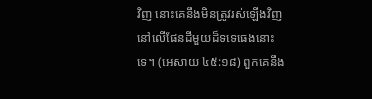វិញ នោះគេនឹងមិនត្រូវរស់ឡើងវិញនៅលើផែនដីមួយដ៏ទទេធេងនោះទេ។ (អេសាយ ៤៥:១៨) ពួកគេនឹង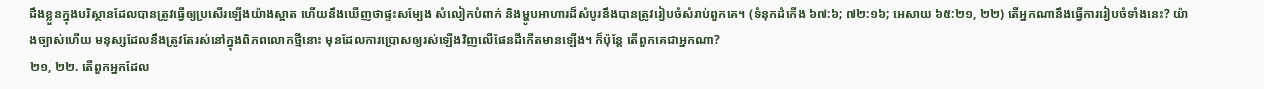ដឹងខ្លួនក្នុងបរិស្ថានដែលបានត្រូវធ្វើឲ្យប្រសើរឡើងយ៉ាងស្អាត ហើយនឹងឃើញថាផ្ទះសម្បែង សំលៀកបំពាក់ និងម្ហូបអាហារដ៏សំបូរនឹងបានត្រូវរៀបចំសំរាប់ពួកគេ។ (ទំនុកដំកើង ៦៧:៦; ៧២:១៦; អេសាយ ៦៥:២១, ២២) តើអ្នកណានឹងធ្វើការរៀបចំទាំងនេះ? យ៉ាងច្បាស់ហើយ មនុស្សដែលនឹងត្រូវតែរស់នៅក្នុងពិភពលោកថ្មីនោះ មុនដែលការប្រោសឲ្យរស់ឡើងវិញលើផែនដីកើតមានឡើង។ ក៏ប៉ុន្តែ តើពួកគេជាអ្នកណា?
២១, ២២. តើពួកអ្នកដែល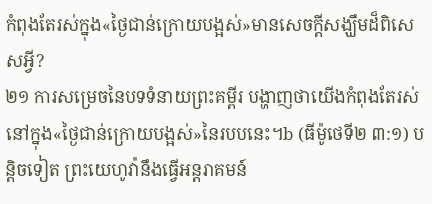កំពុងតែរស់ក្នុង«ថ្ងៃជាន់ក្រោយបង្អស់»មានសេចក្ដីសង្ឃឹមដ៏ពិសេសអ្វី?
២១ ការសម្រេចនៃបទទំនាយព្រះគម្ពីរ បង្ហាញថាយើងកំពុងតែរស់នៅក្នុង«ថ្ងៃជាន់ក្រោយបង្អស់»នៃរបបនេះ។b (ធីម៉ូថេទី២ ៣:១) បន្ដិចទៀត ព្រះយេហូវ៉ានឹងធ្វើអន្តរាគមន៍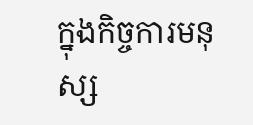ក្នុងកិច្ចការមនុស្ស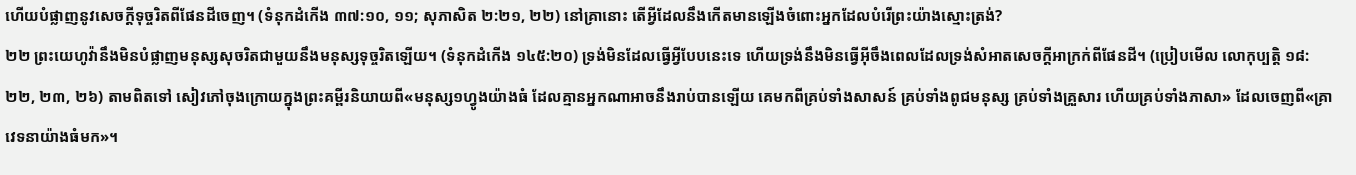ហើយបំផ្លាញនូវសេចក្ដីទុច្ចរិតពីផែនដីចេញ។ (ទំនុកដំកើង ៣៧:១០, ១១; សុភាសិត ២:២១, ២២) នៅគ្រានោះ តើអ្វីដែលនឹងកើតមានឡើងចំពោះអ្នកដែលបំរើព្រះយ៉ាងស្មោះត្រង់?
២២ ព្រះយេហូវ៉ានឹងមិនបំផ្លាញមនុស្សសុចរិតជាមួយនឹងមនុស្សទុច្ចរិតឡើយ។ (ទំនុកដំកើង ១៤៥:២០) ទ្រង់មិនដែលធ្វើអ្វីបែបនេះទេ ហើយទ្រង់នឹងមិនធ្វើអ៊ីចឹងពេលដែលទ្រង់សំអាតសេចក្ដីអាក្រក់ពីផែនដី។ (ប្រៀបមើល លោកុប្បត្តិ ១៨:២២, ២៣, ២៦) តាមពិតទៅ សៀវភៅចុងក្រោយក្នុងព្រះគម្ពីរនិយាយពី«មនុស្ស១ហ្វូងយ៉ាងធំ ដែលគ្មានអ្នកណាអាចនឹងរាប់បានឡើយ គេមកពីគ្រប់ទាំងសាសន៍ គ្រប់ទាំងពូជមនុស្ស គ្រប់ទាំងគ្រួសារ ហើយគ្រប់ទាំងភាសា» ដែលចេញពី«គ្រាវេទនាយ៉ាងធំមក»។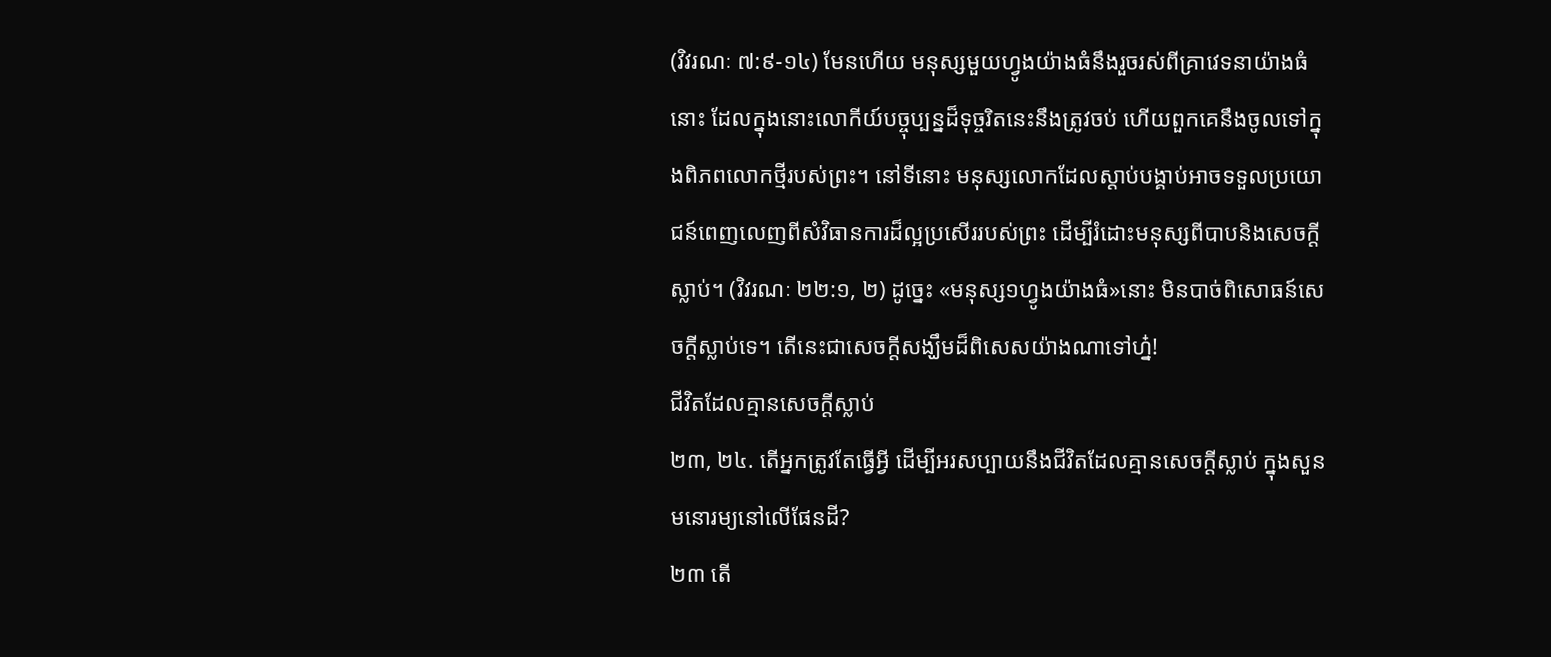(វិវរណៈ ៧:៩-១៤) មែនហើយ មនុស្សមួយហ្វូងយ៉ាងធំនឹងរួចរស់ពីគ្រាវេទនាយ៉ាងធំនោះ ដែលក្នុងនោះលោកីយ៍បច្ចុប្បន្នដ៏ទុច្ចរិតនេះនឹងត្រូវចប់ ហើយពួកគេនឹងចូលទៅក្នុងពិភពលោកថ្មីរបស់ព្រះ។ នៅទីនោះ មនុស្សលោកដែលស្ដាប់បង្គាប់អាចទទួលប្រយោជន៍ពេញលេញពីសំវិធានការដ៏ល្អប្រសើររបស់ព្រះ ដើម្បីរំដោះមនុស្សពីបាបនិងសេចក្ដីស្លាប់។ (វិវរណៈ ២២:១, ២) ដូច្នេះ «មនុស្ស១ហ្វូងយ៉ាងធំ»នោះ មិនបាច់ពិសោធន៍សេចក្ដីស្លាប់ទេ។ តើនេះជាសេចក្ដីសង្ឃឹមដ៏ពិសេសយ៉ាងណាទៅហ្ន៎!
ជីវិតដែលគ្មានសេចក្ដីស្លាប់
២៣, ២៤. តើអ្នកត្រូវតែធ្វើអ្វី ដើម្បីអរសប្បាយនឹងជីវិតដែលគ្មានសេចក្ដីស្លាប់ ក្នុងសួនមនោរម្យនៅលើផែនដី?
២៣ តើ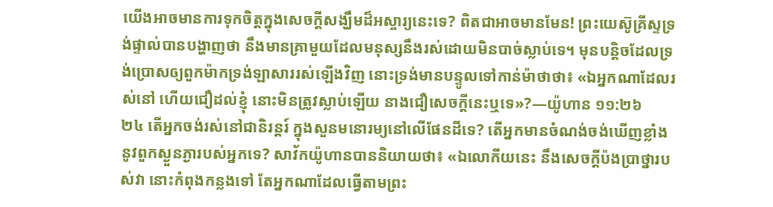យើងអាចមានការទុកចិត្តក្នុងសេចក្ដីសង្ឃឹមដ៏អស្ចារ្យនេះទេ? ពិតជាអាចមានមែន! ព្រះយេស៊ូគ្រីស្ទទ្រង់ផ្ទាល់បានបង្ហាញថា នឹងមានគ្រាមួយដែលមនុស្សនឹងរស់ដោយមិនបាច់ស្លាប់ទេ។ មុនបន្ដិចដែលទ្រង់ប្រោសឲ្យពួកម៉ាកទ្រង់ឡាសាររស់ឡើងវិញ នោះទ្រង់មានបន្ទូលទៅកាន់ម៉ាថាថា៖ «ឯអ្នកណាដែលរស់នៅ ហើយជឿដល់ខ្ញុំ នោះមិនត្រូវស្លាប់ឡើយ នាងជឿសេចក្ដីនេះឬទេ»?—យ៉ូហាន ១១:២៦
២៤ តើអ្នកចង់រស់នៅជានិរន្តរ៍ ក្នុងសួនមនោរម្យនៅលើផែនដីទេ? តើអ្នកមានចំណង់ចង់ឃើញខ្លាំងនូវពួកស្ងួនភ្ងារបស់អ្នកទេ? សាវ័កយ៉ូហានបាននិយាយថា៖ «ឯលោកីយនេះ នឹងសេចក្ដីប៉ងប្រាថ្នារបស់វា នោះកំពុងកន្លងទៅ តែអ្នកណាដែលធ្វើតាមព្រះ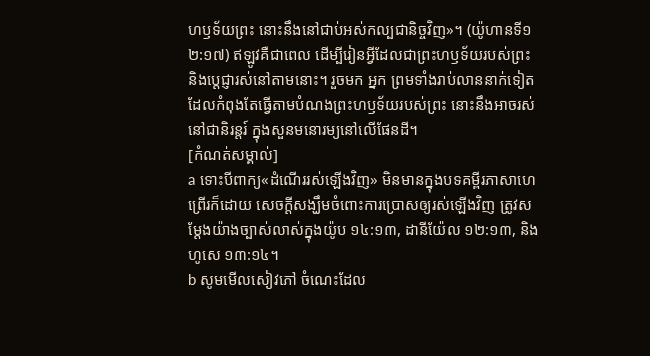ហឫទ័យព្រះ នោះនឹងនៅជាប់អស់កល្បជានិច្ចវិញ»។ (យ៉ូហានទី១ ២:១៧) ឥឡូវគឺជាពេល ដើម្បីរៀនអ្វីដែលជាព្រះហឫទ័យរបស់ព្រះ និងប្ដេជ្ញារស់នៅតាមនោះ។ រួចមក អ្នក ព្រមទាំងរាប់លាននាក់ទៀត ដែលកំពុងតែធ្វើតាមបំណងព្រះហឫទ័យរបស់ព្រះ នោះនឹងអាចរស់នៅជានិរន្តរ៍ ក្នុងសួនមនោរម្យនៅលើផែនដី។
[កំណត់សម្គាល់]
a ទោះបីពាក្យ«ដំណើររស់ឡើងវិញ» មិនមានក្នុងបទគម្ពីរភាសាហេព្រើរក៏ដោយ សេចក្ដីសង្ឃឹមចំពោះការប្រោសឲ្យរស់ឡើងវិញ ត្រូវសម្ដែងយ៉ាងច្បាស់លាស់ក្នុងយ៉ូប ១៤:១៣, ដានីយ៉ែល ១២:១៣, និងហូសេ ១៣:១៤។
b សូមមើលសៀវភៅ ចំណេះដែល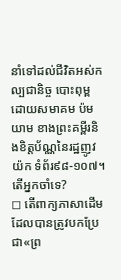នាំទៅដល់ជីវិតអស់កល្បជានិច្ច បោះពុម្ពដោយសមាគម ប៉មយាម ខាងព្រះគម្ពីរនិងខិត្តប័ណ្ណនៃរដ្ឋញូវយ៉ក ទំព័រ៩៨-១០៧។
តើអ្នកចាំទេ?
◻ តើពាក្យភាសាដើមដែលបានត្រូវបកប្រែជា«ព្រ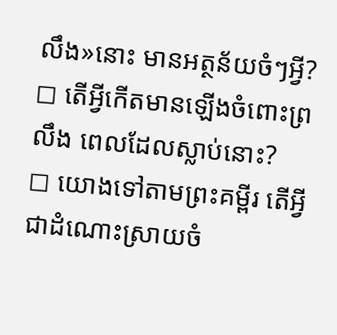លឹង»នោះ មានអត្ថន័យចំៗអ្វី?
◻ តើអ្វីកើតមានឡើងចំពោះព្រលឹង ពេលដែលស្លាប់នោះ?
◻ យោងទៅតាមព្រះគម្ពីរ តើអ្វីជាដំណោះស្រាយចំ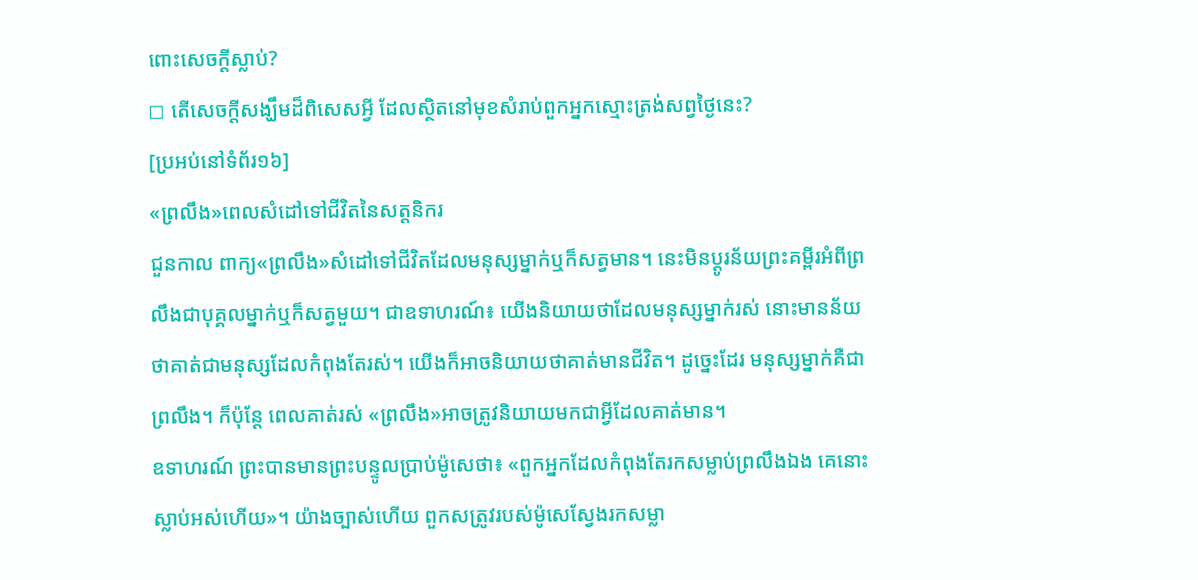ពោះសេចក្ដីស្លាប់?
◻ តើសេចក្ដីសង្ឃឹមដ៏ពិសេសអ្វី ដែលស្ថិតនៅមុខសំរាប់ពួកអ្នកស្មោះត្រង់សព្វថ្ងៃនេះ?
[ប្រអប់នៅទំព័រ១៦]
«ព្រលឹង»ពេលសំដៅទៅជីវិតនៃសត្តនិករ
ជួនកាល ពាក្យ«ព្រលឹង»សំដៅទៅជីវិតដែលមនុស្សម្នាក់ឬក៏សត្វមាន។ នេះមិនប្ដូរន័យព្រះគម្ពីរអំពីព្រលឹងជាបុគ្គលម្នាក់ឬក៏សត្វមួយ។ ជាឧទាហរណ៍៖ យើងនិយាយថាដែលមនុស្សម្នាក់រស់ នោះមានន័យថាគាត់ជាមនុស្សដែលកំពុងតែរស់។ យើងក៏អាចនិយាយថាគាត់មានជីវិត។ ដូច្នេះដែរ មនុស្សម្នាក់គឺជាព្រលឹង។ ក៏ប៉ុន្តែ ពេលគាត់រស់ «ព្រលឹង»អាចត្រូវនិយាយមកជាអ្វីដែលគាត់មាន។
ឧទាហរណ៍ ព្រះបានមានព្រះបន្ទូលប្រាប់ម៉ូសេថា៖ «ពួកអ្នកដែលកំពុងតែរកសម្លាប់ព្រលឹងឯង គេនោះស្លាប់អស់ហើយ»។ យ៉ាងច្បាស់ហើយ ពួកសត្រូវរបស់ម៉ូសេស្វែងរកសម្លា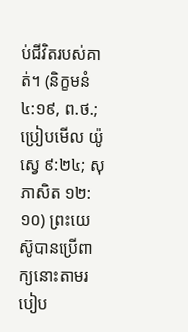ប់ជីវិតរបស់គាត់។ (និក្ខមនំ ៤:១៩, ព.ថ.; ប្រៀបមើល យ៉ូស្វេ ៩:២៤; សុភាសិត ១២:១០) ព្រះយេស៊ូបានប្រើពាក្យនោះតាមរបៀប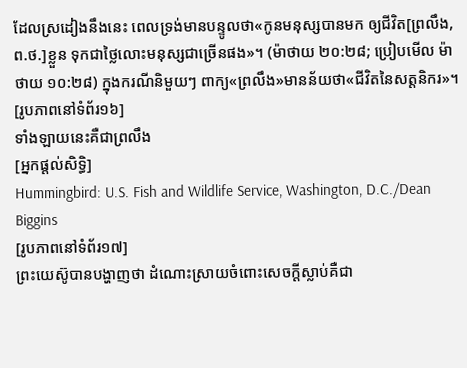ដែលស្រដៀងនឹងនេះ ពេលទ្រង់មានបន្ទូលថា«កូនមនុស្សបានមក ឲ្យជីវិត[ព្រលឹង, ព.ថ.]ខ្លួន ទុកជាថ្លៃលោះមនុស្សជាច្រើនផង»។ (ម៉ាថាយ ២០:២៨; ប្រៀបមើល ម៉ាថាយ ១០:២៨) ក្នុងករណីនិមួយៗ ពាក្យ«ព្រលឹង»មានន័យថា«ជីវិតនៃសត្តនិករ»។
[រូបភាពនៅទំព័រ១៦]
ទាំងឡាយនេះគឺជាព្រលឹង
[អ្នកផ្ដល់សិទ្ធិ]
Hummingbird: U.S. Fish and Wildlife Service, Washington, D.C./Dean Biggins
[រូបភាពនៅទំព័រ១៧]
ព្រះយេស៊ូបានបង្ហាញថា ដំណោះស្រាយចំពោះសេចក្ដីស្លាប់គឺជា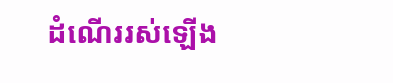ដំណើររស់ឡើង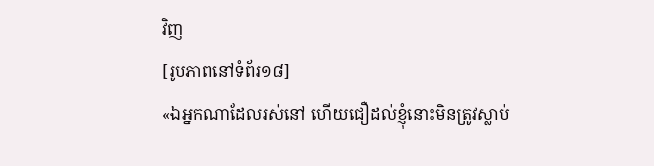វិញ
[រូបភាពនៅទំព័រ១៨]
«ឯអ្នកណាដែលរស់នៅ ហើយជឿដល់ខ្ញុំនោះមិនត្រូវស្លាប់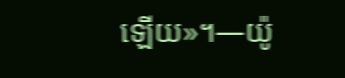ឡើយ»។—យ៉ូ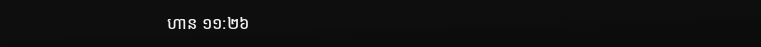ហាន ១១:២៦